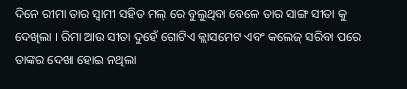ଦିନେ ରୀମା ତାର ସ୍ବାମୀ ସହିତ ମଲ୍ ରେ ବୁଲୁଥିବା ବେଳେ ତାର ସାଙ୍ଗ ସୀତା କୁ ଦେଖିଲା । ରିମା ଆଉ ସୀତା ଦୁହେଁ ଗୋଟିଏ କ୍ଲାସମେଟ ଏବଂ କଲେଜ୍ ସରିବା ପରେ ତାଙ୍କର ଦେଖା ହୋଇ ନଥିଲା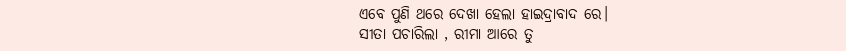ଏବେ ପୁଣି ଥରେ ଦେଖା ହେଲା ହାଇଦ୍ରାବାଦ ରେ।
ସୀତା ପଚାରିଲା , ରୀମା ଆରେ ତୁ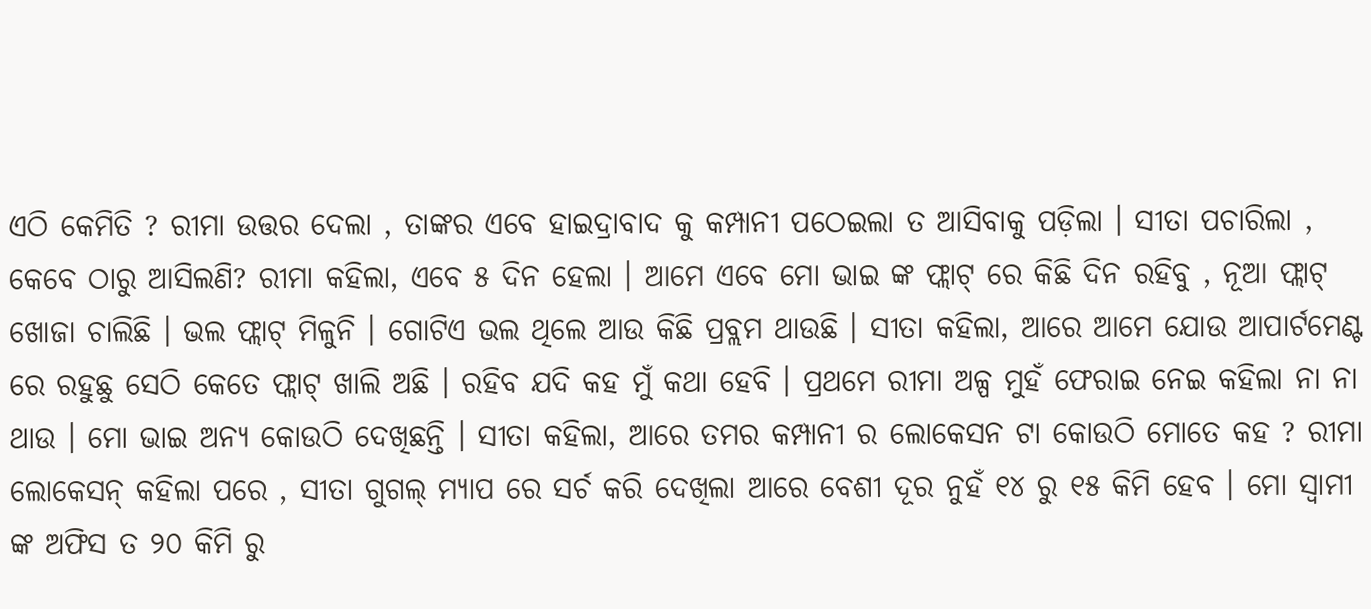ଏଠି କେମିତି ? ରୀମା ଉତ୍ତର ଦେଲା , ତାଙ୍କର ଏବେ ହାଇଦ୍ରାବାଦ କୁ କମ୍ପାନୀ ପଠେଇଲା ତ ଆସିବାକୁ ପଡ଼ିଲା । ସୀତା ପଚାରିଲା , କେବେ ଠାରୁ ଆସିଲଣି? ରୀମା କହିଲା, ଏବେ ୫ ଦିନ ହେଲା । ଆମେ ଏବେ ମୋ ଭାଇ ଙ୍କ ଫ୍ଲାଟ୍ ରେ କିଛି ଦିନ ରହିବୁ , ନୂଆ ଫ୍ଲାଟ୍ ଖୋଜା ଚାଲିଛି । ଭଲ ଫ୍ଲାଟ୍ ମିଳୁନି । ଗୋଟିଏ ଭଲ ଥିଲେ ଆଉ କିଛି ପ୍ରବ୍ଲମ ଥାଉଛି । ସୀତା କହିଲା, ଆରେ ଆମେ ଯୋଉ ଆପାର୍ଟମେଣ୍ଟ ରେ ରହୁଛୁ ସେଠି କେତେ ଫ୍ଲାଟ୍ ଖାଲି ଅଛି । ରହିବ ଯଦି କହ ମୁଁ କଥା ହେବି । ପ୍ରଥମେ ରୀମା ଅଳ୍ପ ମୁହଁ ଫେରାଇ ନେଇ କହିଲା ନା ନା ଥାଉ । ମୋ ଭାଇ ଅନ୍ୟ କୋଉଠି ଦେଖିଛନ୍ତି । ସୀତା କହିଲା, ଆରେ ତମର କମ୍ପାନୀ ର ଲୋକେସନ ଟା କୋଉଠି ମୋତେ କହ ? ରୀମା ଲୋକେସନ୍ କହିଲା ପରେ , ସୀତା ଗୁଗଲ୍ ମ୍ୟାପ ରେ ସର୍ଚ କରି ଦେଖିଲା ଆରେ ବେଶୀ ଦୂର ନୁହଁ ୧୪ ରୁ ୧୫ କିମି ହେବ । ମୋ ସ୍ବାମୀ ଙ୍କ ଅଫିସ ତ ୨୦ କିମି ରୁ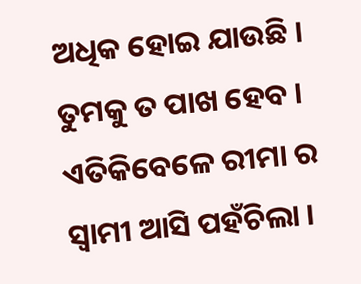ଅଧିକ ହୋଇ ଯାଉଛି । ତୁମକୁ ତ ପାଖ ହେବ ।
ଏତିକିବେଳେ ରୀମା ର ସ୍ବାମୀ ଆସି ପହଁଚିଲା ।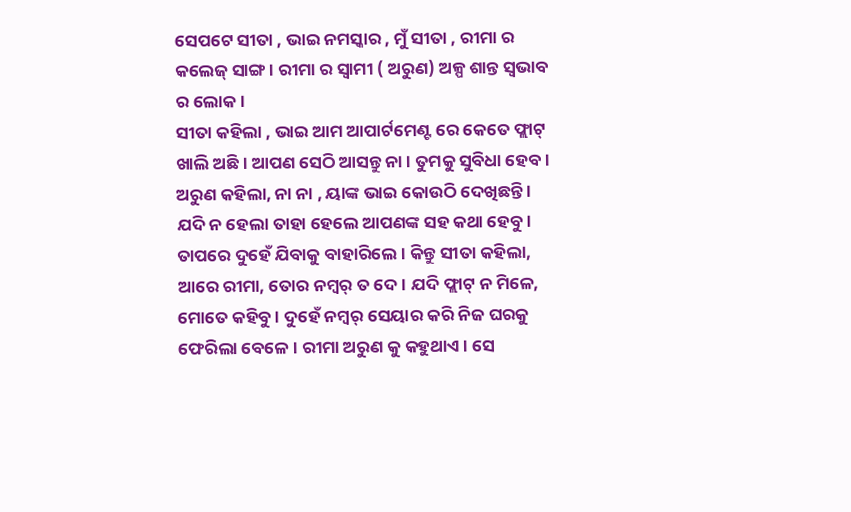ସେପଟେ ସୀତା , ଭାଇ ନମସ୍କାର , ମୁଁ ସୀତା , ରୀମା ର କଲେଜ୍ ସାଙ୍ଗ । ରୀମା ର ସ୍ବାମୀ ( ଅରୁଣ) ଅଳ୍ପ ଶାନ୍ତ ସ୍ଵଭାବ ର ଲୋକ ।
ସୀତା କହିଲା , ଭାଇ ଆମ ଆପାର୍ଟମେଣ୍ଟ ରେ କେତେ ଫ୍ଲାଟ୍ ଖାଲି ଅଛି । ଆପଣ ସେଠି ଆସନ୍ତୁ ନା । ତୁମକୁ ସୁବିଧା ହେବ । ଅରୁଣ କହିଲା, ନା ନା , ୟାଙ୍କ ଭାଇ କୋଉଠି ଦେଖିଛନ୍ତି । ଯଦି ନ ହେଲା ତାହା ହେଲେ ଆପଣଙ୍କ ସହ କଥା ହେବୁ। ତାପରେ ଦୁହେଁ ଯିବାକୁ ବାହାରିଲେ । କିନ୍ତୁ ସୀତା କହିଲା, ଆରେ ରୀମା, ତୋର ନମ୍ବର୍ ତ ଦେ। ଯଦି ଫ୍ଲାଟ୍ ନ ମିଳେ, ମୋତେ କହିବୁ । ଦୁହେଁ ନମ୍ବର୍ ସେୟାର କରି ନିଜ ଘରକୁ ଫେରିଲା ବେଳେ । ରୀମା ଅରୁଣ କୁ କହୁଥାଏ। ସେ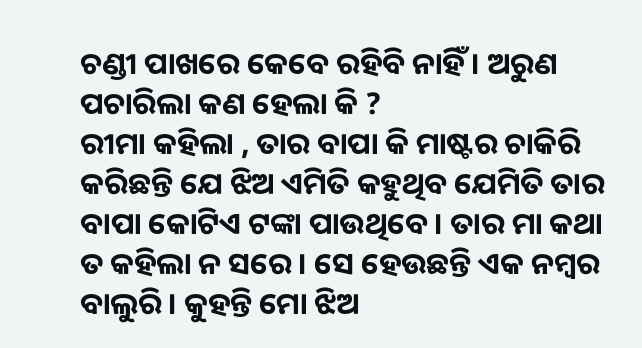ଚଣ୍ଡୀ ପାଖରେ କେବେ ରହିବି ନାହିଁ । ଅରୁଣ ପଚାରିଲା କଣ ହେଲା କି ?
ରୀମା କହିଲା , ତାର ବାପା କି ମାଷ୍ଟର ଚାକିରି କରିଛନ୍ତି ଯେ ଝିଅ ଏମିତି କହୁଥିବ ଯେମିତି ତାର ବାପା କୋଟିଏ ଟଙ୍କା ପାଉଥିବେ। ତାର ମା କଥା ତ କହିଲା ନ ସରେ । ସେ ହେଉଛନ୍ତି ଏକ ନମ୍ବର ବାଲୁରି। କୁହନ୍ତି ମୋ ଝିଅ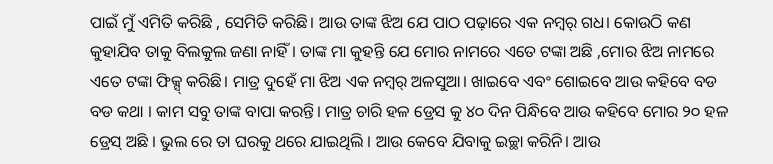ପାଇଁ ମୁଁ ଏମିତି କରିଛି , ସେମିତି କରିଛି। ଆଉ ତାଙ୍କ ଝିଅ ଯେ ପାଠ ପଢ଼ାରେ ଏକ ନମ୍ବର୍ ଗଧ। କୋଉଠି କଣ କୁହାଯିବ ତାକୁ ବିଲକୁଲ ଜଣା ନାହିଁ। ତାଙ୍କ ମା କୁହନ୍ତି ଯେ ମୋର ନାମରେ ଏତେ ଟଙ୍କା ଅଛି ,ମୋର ଝିଅ ନାମରେ ଏତେ ଟଙ୍କା ଫିକ୍ସ୍ କରିଛି। ମାତ୍ର ଦୁହେଁ ମା ଝିଅ ଏକ ନମ୍ବର୍ ଅଳସୁଆ। ଖାଇବେ ଏବଂ ଶୋଇବେ ଆଉ କହିବେ ବଡ ବଡ କଥା । କାମ ସବୁ ତାଙ୍କ ବାପା କରନ୍ତି। ମାତ୍ର ଚାରି ହଳ ଡ୍ରେସ କୁ ୪୦ ଦିନ ପିନ୍ଧିବେ ଆଉ କହିବେ ମୋର ୨୦ ହଳ ଡ୍ରେସ୍ ଅଛି । ଭୁଲ ରେ ତା ଘରକୁ ଥରେ ଯାଇଥିଲି । ଆଉ କେବେ ଯିବାକୁ ଇଚ୍ଛା କରିନି। ଆଉ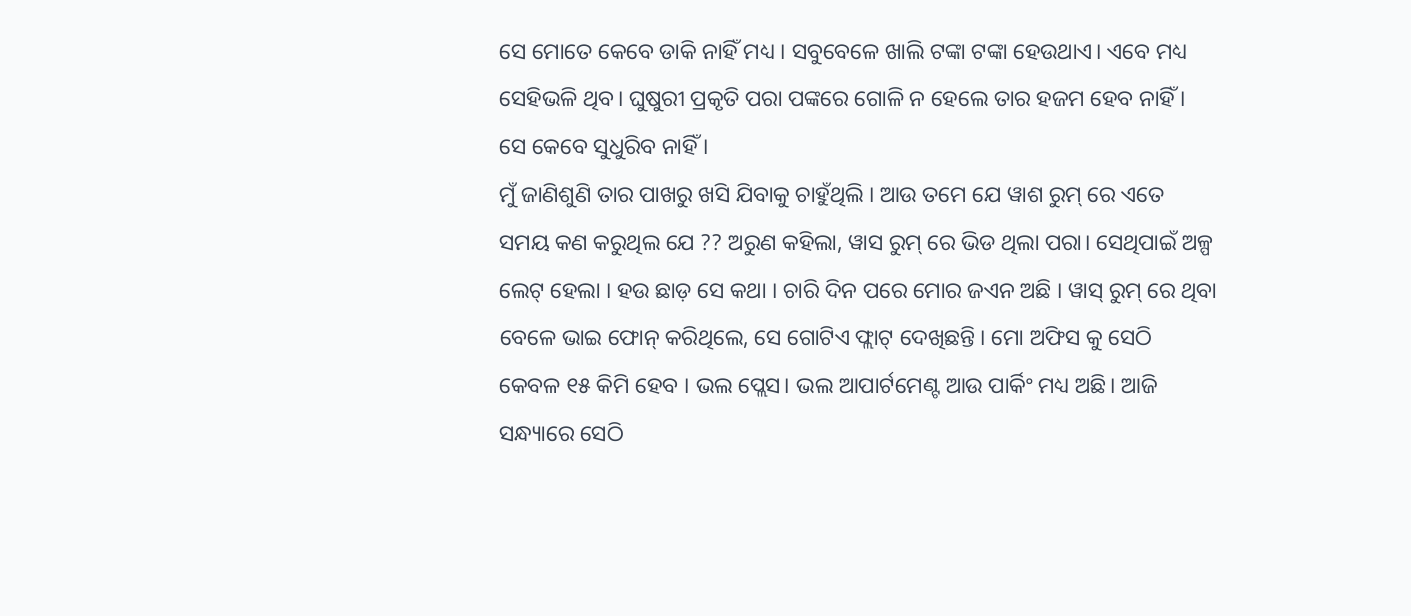ସେ ମୋତେ କେବେ ଡାକି ନାହିଁ ମଧ୍ୟ । ସବୁବେଳେ ଖାଲି ଟଙ୍କା ଟଙ୍କା ହେଉଥାଏ। ଏବେ ମଧ୍ୟ ସେହିଭଳି ଥିବ। ଘୁଷୁରୀ ପ୍ରକୃତି ପରା ପଙ୍କରେ ଗୋଳି ନ ହେଲେ ତାର ହଜମ ହେବ ନାହିଁ । ସେ କେବେ ସୁଧୁରିବ ନାହିଁ ।
ମୁଁ ଜାଣିଶୁଣି ତାର ପାଖରୁ ଖସି ଯିବାକୁ ଚାହୁଁଥିଲି । ଆଉ ତମେ ଯେ ୱାଶ ରୁମ୍ ରେ ଏତେ ସମୟ କଣ କରୁଥିଲ ଯେ ?? ଅରୁଣ କହିଲା, ୱାସ ରୁମ୍ ରେ ଭିଡ ଥିଲା ପରା। ସେଥିପାଇଁ ଅଳ୍ପ ଲେଟ୍ ହେଲା । ହଉ ଛାଡ଼ ସେ କଥା । ଚାରି ଦିନ ପରେ ମୋର ଜଏନ ଅଛି । ୱାସ୍ ରୁମ୍ ରେ ଥିବା ବେଳେ ଭାଇ ଫୋନ୍ କରିଥିଲେ, ସେ ଗୋଟିଏ ଫ୍ଲାଟ୍ ଦେଖିଛନ୍ତି । ମୋ ଅଫିସ କୁ ସେଠି କେବଳ ୧୫ କିମି ହେବ । ଭଲ ପ୍ଲେସ। ଭଲ ଆପାର୍ଟମେଣ୍ଟ ଆଉ ପାର୍କିଂ ମଧ୍ୟ ଅଛି। ଆଜି ସନ୍ଧ୍ୟାରେ ସେଠି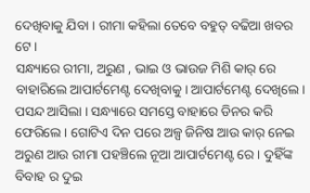ଦେଖିବାକୁ ଯିବା । ରୀମା କହିଲା ତେବେ ବହୁତ୍ ବଢିଆ ଖବର ଟେ।
ସନ୍ଧ୍ୟାରେ ରୀମା, ଅରୁଣ , ଭାଇ ଓ ଭାଉଜ ମିଶି କାର୍ ରେ ବାହାରିଲେ ଆପାର୍ଟମେଣ୍ଟ ଦେଖିବାକୁ। ଆପାର୍ଟମେଣ୍ଟ ଦେଖିଲେ । ପସନ୍ଦ ଆସିଲା । ସନ୍ଧ୍ୟାରେ ସମସ୍ତେ ବାହାରେ ଡିନର କରି ଫେରିଲେ । ଗୋଟିଏ ଦିନ ପରେ ଅଳ୍ପ ଜିନିଷ ଆଉ କାର୍ ନେଇ ଅରୁଣ ଆଉ ରୀମା ପହଞ୍ଚିଲେ ନୂଆ ଆପାର୍ଟମେଣ୍ଟ ରେ । ଦୁହିଁଙ୍କ ବିବାହ ର ଦୁଇ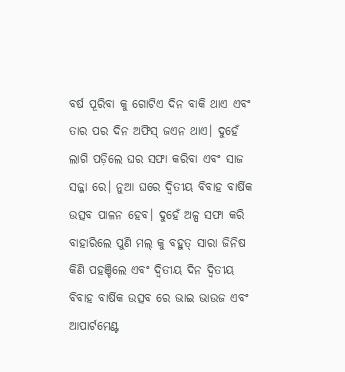ବର୍ଷ ପୂରିବା କୁ ଗୋଟିଏ ଦିନ ବାକି ଥାଏ ଏବଂ ତାର ପର ଦିନ ଅଫିସ୍ ଜଏନ ଥାଏ। ଦୁହେଁ ଲାଗି ପଡ଼ିଲେ ଘର ସଫା କରିବା ଏବଂ ସାଜ ସଜ୍ଜା ରେ। ନୁଆ ଘରେ ଦ୍ୱିତୀୟ ବିବାହ ବାର୍ଷିକ ଉତ୍ସବ ପାଳନ ହେବ। ଦୁହେଁ ଅଳ୍ପ ସଫା କରି ବାହାରିଲେ ପୁଣି ମଲ୍ କୁ ବହୁତ୍ ସାରା ଜିନିଷ କିଣି ପହଞ୍ଚିଲେ ଏବଂ ଦ୍ବିତୀୟ ଦିନ ଦ୍ୱିତୀୟ ବିବାହ ବାର୍ଷିକ ଉତ୍ସବ ରେ ଭାଇ ଭାଉଜ ଏବଂ ଆପାର୍ଟମେଣ୍ଟ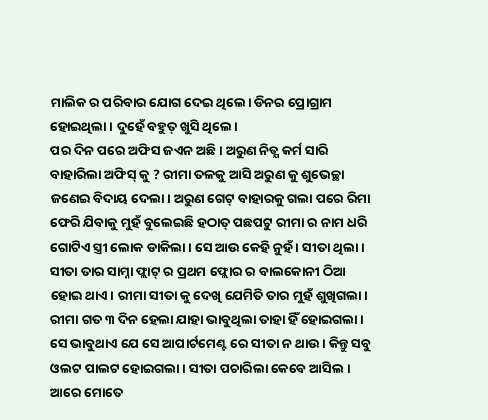ମାଲିକ ର ପରିବାର ଯୋଗ ଦେଇ ଥିଲେ। ଡିନର ପ୍ରୋଗ୍ରାମ ହୋଇଥିଲା । ଦୁହେଁ ବହୁତ୍ ଖୁସି ଥିଲେ।
ପର ଦିନ ପରେ ଅଫିସ ଜଏନ ଅଛି। ଅରୁଣ ନିତ୍ଯ କର୍ମ ସାରି ବାହାରିଲା ଅଫିସ୍ କୁ ? ରୀମା ତଳକୁ ଆସି ଅରୁଣ କୁ ଶୁଭେଚ୍ଛା ଜଣେଇ ବିଦାୟ ଦେଲା। ଅରୁଣ ଗେଟ୍ ବାହାରକୁ ଗଲା ପରେ ରିମା ଫେରି ଯିବାକୁ ମୁହଁ ବୁଲେଇଛି ହଠାତ୍ ପଛପଟୁ ରୀମା ର ନାମ ଧରି ଗୋଟିଏ ସ୍ତ୍ରୀ ଲୋକ ଡାକିଲା। ସେ ଆଉ କେହି ନୁହଁ । ସୀତା ଥିଲା । ସୀତା ତାର ସାମ୍ନା ଫ୍ଲାଟ୍ ର ପ୍ରଥମ ଫ୍ଲୋର ର ବାଲକୋନୀ ଠିଆ ହୋଇ ଥାଏ। ରୀମା ସୀତା କୁ ଦେଖି ଯେମିତି ତାର ମୁହଁ ଶୁଖିଗଲା। ରୀମା ଗତ ୩ ଦିନ ହେଲା ଯାହା ଭାବୁଥିଲା ତାହା ହିଁ ହୋଇଗଲା । ସେ ଭାବୁଥାଏ ଯେ ସେ ଆପାର୍ଟମେଣ୍ଟ ରେ ସୀତା ନ ଥାଉ । କିନ୍ତୁ ସବୁ ଓଲଟ ପାଲଟ ହୋଇଗଲା । ସୀତା ପଚାରିଲା କେବେ ଆସିଲ । ଆରେ ମୋତେ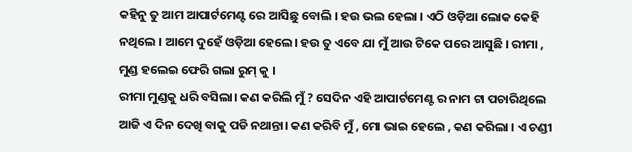କହିନୁ ତୁ ଆମ ଆପାର୍ଟମେଣ୍ଟ ରେ ଆସିଛୁ ବୋଲି । ହଉ ଭଲ ହେଲା । ଏଠି ଓଡ଼ିଆ ଲୋକ କେହି ନଥିଲେ । ଆମେ ଦୁହେଁ ଓଡ଼ିଆ ହେଲେ। ହଉ ତୁ ଏବେ ଯା ମୁଁ ଆଉ ଟିକେ ପରେ ଆସୁଛି । ରୀମା , ମୁଣ୍ଡ ହଲେଇ ଫେରି ଗଲା ରୁମ୍ କୁ ।
ରୀମା ମୁଣ୍ଡକୁ ଧରି ବସିଲା। କଣ କରିଲି ମୁଁ ? ସେଦିନ ଏହି ଆପାର୍ଟମେଣ୍ଟ ର ନାମ ଟା ପଚାରିଥିଲେ ଆଜି ଏ ଦିନ ଦେଖି ବାକୁ ପଡି ନଥାନ୍ତା। କଣ କରିବି ମୁଁ , ମୋ ଭାଇ ହେଲେ , କଣ କରିଲା । ଏ ଚଣ୍ଡୀ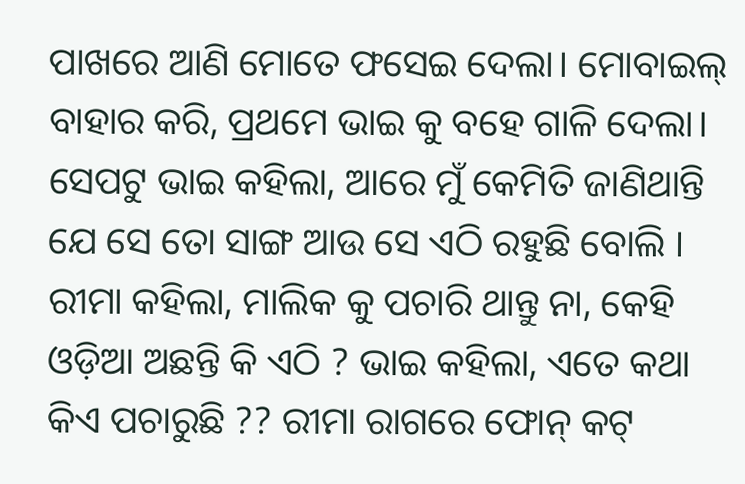ପାଖରେ ଆଣି ମୋତେ ଫସେଇ ଦେଲା। ମୋବାଇଲ୍ ବାହାର କରି, ପ୍ରଥମେ ଭାଇ କୁ ବହେ ଗାଳି ଦେଲା। ସେପଟୁ ଭାଇ କହିଲା, ଆରେ ମୁଁ କେମିତି ଜାଣିଥାନ୍ତି ଯେ ସେ ତୋ ସାଙ୍ଗ ଆଉ ସେ ଏଠି ରହୁଛି ବୋଲି । ରୀମା କହିଲା, ମାଲିକ କୁ ପଚାରି ଥାନ୍ତୁ ନା, କେହି ଓଡ଼ିଆ ଅଛନ୍ତି କି ଏଠି ? ଭାଇ କହିଲା, ଏତେ କଥା କିଏ ପଚାରୁଛି ?? ରୀମା ରାଗରେ ଫୋନ୍ କଟ୍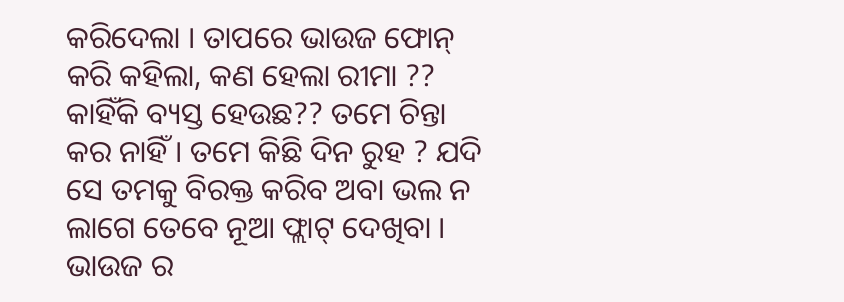କରିଦେଲା । ତାପରେ ଭାଉଜ ଫୋନ୍ କରି କହିଲା, କଣ ହେଲା ରୀମା ?? କାହିଁକି ବ୍ୟସ୍ତ ହେଉଛ?? ତମେ ଚିନ୍ତା କର ନାହିଁ । ତମେ କିଛି ଦିନ ରୁହ ? ଯଦି ସେ ତମକୁ ବିରକ୍ତ କରିବ ଅବା ଭଲ ନ ଲାଗେ ତେବେ ନୂଆ ଫ୍ଲାଟ୍ ଦେଖିବା । ଭାଉଜ ର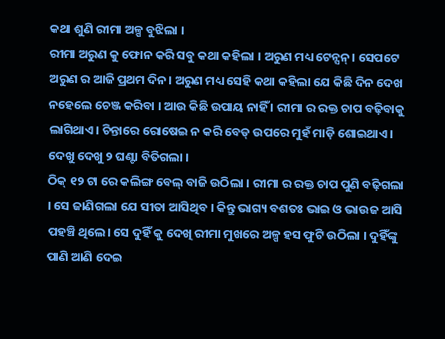କଥା ଶୁଣି ରୀମା ଅଳ୍ପ ବୁଝିଲା ।
ରୀମା ଅରୁଣ କୁ ଫୋନ କରି ସବୁ କଥା କହିଲା । ଅରୁଣ ମଧ୍ୟ ଟେନ୍ସନ୍। ସେପଟେ ଅରୁଣ ର ଆଜି ପ୍ରଥମ ଦିନ। ଅରୁଣ ମଧ୍ୟ ସେହି କଥା କହିଲା ଯେ କିଛି ଦିନ ଦେଖ ନହେଲେ ଚେଞ୍ଜ କରିବା । ଆଉ କିଛି ଉପାୟ ନାହିଁ । ରୀମା ର ରକ୍ତ ଚାପ ବଢ଼ିବାକୁ ଲାଗିଥାଏ। ଚିନ୍ତାରେ ରୋଷେଇ ନ କରି ବେଡ୍ ଉପରେ ମୁହଁ ମାଡ଼ି ଶୋଇଥାଏ। ଦେଖୁ ଦେଖୁ ୨ ଘଣ୍ଟା ବିତିଗଲା ।
ଠିକ୍ ୧୨ ଟା ରେ କଲିଙ୍ଗ ବେଲ୍ ବାଜି ଉଠିଲା । ରୀମା ର ରକ୍ତ ଚାପ ପୁଣି ବଢ଼ିଗଲା । ସେ ଜାଣିଗଲା ଯେ ସୀତା ଆସିଥିବ । କିନ୍ତୁ ଭାଗ୍ୟ ବଶତଃ ଭାଇ ଓ ଭାଉଜ ଆସି ପହଞ୍ଚି ଥିଲେ। ସେ ଦୁହିଁ କୁ ଦେଖି ରୀମା ମୁଖରେ ଅଳ୍ପ ହସ ଫୁଟି ଉଠିଲା । ଦୁହିଁଙ୍କୁ ପାଣି ଆଣି ଦେଇ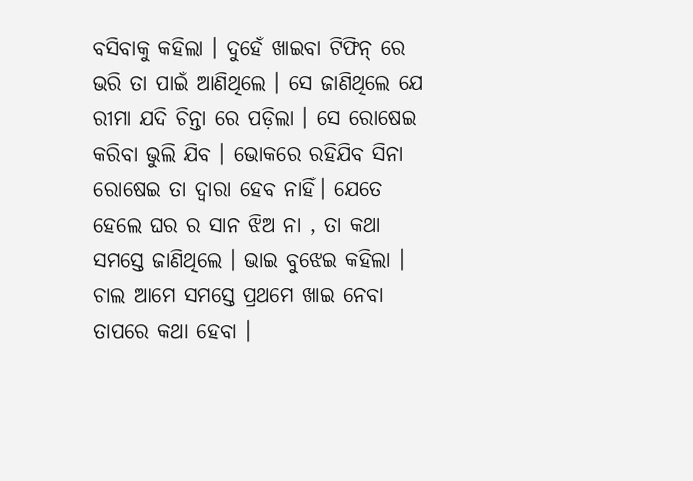ବସିବାକୁ କହିଲା । ଦୁହେଁ ଖାଇବା ଟିଫିନ୍ ରେ ଭରି ତା ପାଇଁ ଆଣିଥିଲେ । ସେ ଜାଣିଥିଲେ ଯେ ରୀମା ଯଦି ଚିନ୍ତା ରେ ପଡ଼ିଲା । ସେ ରୋଷେଇ କରିବା ଭୁଲି ଯିବ । ଭୋକରେ ରହିଯିବ ସିନା ରୋଷେଇ ତା ଦ୍ଵାରା ହେବ ନାହିଁ। ଯେତେ ହେଲେ ଘର ର ସାନ ଝିଅ ନା , ତା କଥା ସମସ୍ତେ ଜାଣିଥିଲେ । ଭାଇ ବୁଝେଇ କହିଲା । ଚାଲ ଆମେ ସମସ୍ତେ ପ୍ରଥମେ ଖାଇ ନେବା ତାପରେ କଥା ହେବା ।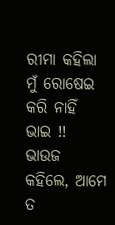ରୀମା କହିଲା ମୁଁ ରୋଷେଇ କରି ନାହିଁ ଭାଇ !! ଭାଉଜ କହିଲେ, ଆମେ ତ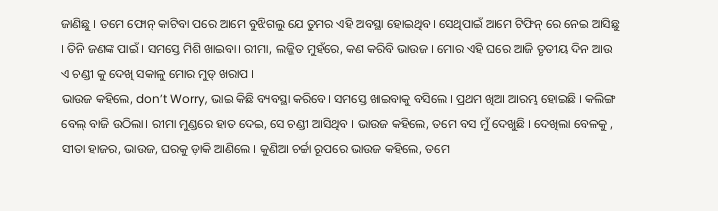ଜାଣିଛୁ । ତମେ ଫୋନ୍ କାଟିବା ପରେ ଆମେ ବୁଝିଗଲୁ ଯେ ତୁମର ଏହି ଅବସ୍ଥା ହୋଇଥିବ। ସେଥିପାଇଁ ଆମେ ଟିଫିନ୍ ରେ ନେଇ ଆସିଛୁ । ତିନି ଜଣଙ୍କ ପାଇଁ । ସମସ୍ତେ ମିଶି ଖାଇବା। ରୀମା, ଲଜ୍ଜିତ ମୁହଁରେ, କଣ କରିବି ଭାଉଜ । ମୋର ଏହି ଘରେ ଆଜି ତୃତୀୟ ଦିନ ଆଉ ଏ ଚଣ୍ଡୀ କୁ ଦେଖି ସକାଳୁ ମୋର ମୁଡ୍ ଖରାପ ।
ଭାଉଜ କହିଲେ, don’t Worry, ଭାଇ କିଛି ବ୍ୟବସ୍ଥା କରିବେ। ସମସ୍ତେ ଖାଇବାକୁ ବସିଲେ । ପ୍ରଥମ ଖିଆ ଆରମ୍ଭ ହୋଇଛି । କଲିଙ୍ଗ ବେଲ୍ ବାଜି ଉଠିଲା। ରୀମା ମୁଣ୍ଡରେ ହାତ ଦେଇ, ସେ ଚଣ୍ଡୀ ଆସିଥିବ । ଭାଉଜ କହିଲେ, ତମେ ବସ ମୁଁ ଦେଖୁଛି । ଦେଖିଲା ବେଳକୁ , ସୀତା ହାଜର, ଭାଉଜ, ଘରକୁ ଡ଼ାକି ଆଣିଲେ । କୁଣିଆ ଚର୍ଚ୍ଚା ରୂପରେ ଭାଉଜ କହିଲେ, ତମେ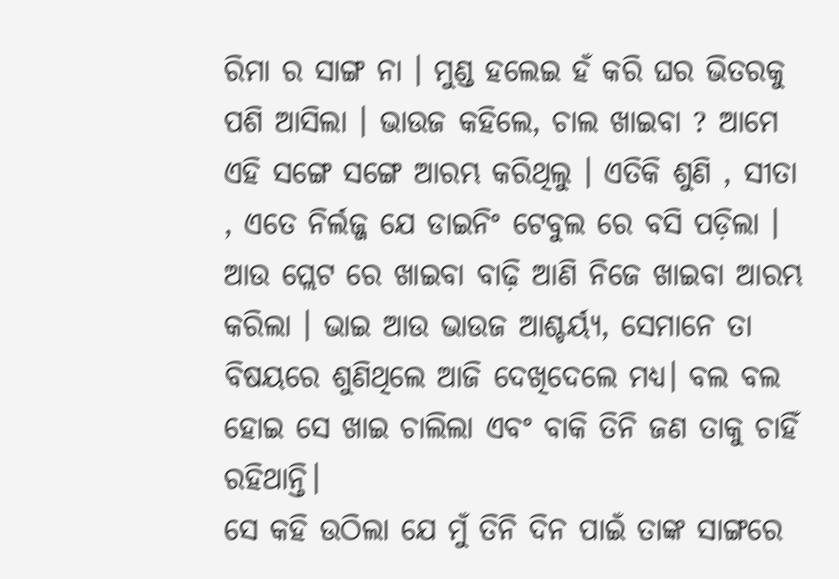ରିମା ର ସାଙ୍ଗ ନା । ମୁଣ୍ଡ ହଲେଇ ହଁ କରି ଘର ଭିତରକୁ ପଶି ଆସିଲା । ଭାଉଜ କହିଲେ, ଚାଲ ଖାଇବା ? ଆମେ ଏହି ସଙ୍ଗେ ସଙ୍ଗେ ଆରମ୍ଭ କରିଥିଲୁ । ଏତିକି ଶୁଣି , ସୀତା , ଏତେ ନିର୍ଲଜ୍ଜ ଯେ ଡାଇନିଂ ଟେବୁଲ ରେ ବସି ପଡ଼ିଲା । ଆଉ ପ୍ଲେଟ ରେ ଖାଇବା ବାଢ଼ି ଆଣି ନିଜେ ଖାଇବା ଆରମ୍ଭ କରିଲା । ଭାଇ ଆଉ ଭାଉଜ ଆଶ୍ଚର୍ୟ୍ଯ, ସେମାନେ ତା ବିଷୟରେ ଶୁଣିଥିଲେ ଆଜି ଦେଖିଦେଲେ ମଧ୍ୟ। ବଲ ବଲ ହୋଇ ସେ ଖାଇ ଚାଲିଲା ଏବଂ ବାକି ତିନି ଜଣ ତାକୁ ଚାହିଁ ରହିଥାନ୍ତି।
ସେ କହି ଉଠିଲା ଯେ ମୁଁ ତିନି ଦିନ ପାଇଁ ତାଙ୍କ ସାଙ୍ଗରେ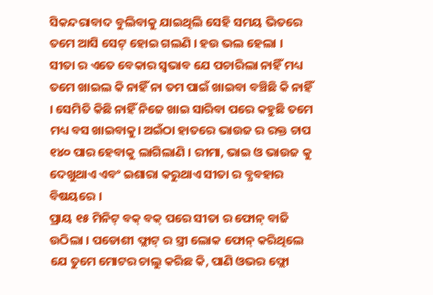ସିକନ୍ଦରାବାଦ ବୁଲିବାକୁ ଯାଇଥିଲି ସେହି ସମୟ ଭିତରେ ତମେ ଆସି ସେଟ୍ ହୋଇ ଗଲଣି । ହଉ ଭଲ ହେଲା ।
ସୀତା ର ଏତେ ବେକାର ସ୍ଵଭାବ ଯେ ପଚାରିଲା ନାହିଁ ମଧ୍ୟ ତମେ ଖାଇଲ କି ନାହିଁ ନା ତମ ପାଇଁ ଖାଇବା ବଞ୍ଚିଛି କି ନାହିଁ । ସେମିତି କିଛି ନାହିଁ ନିଜେ ଖାଇ ସାରିବା ପରେ କହୁଛି ତମେ ମଧ୍ୟ ବସ ଖାଇବାକୁ। ଅଇଁଠା ହାତରେ ଭାଉଜ ର ରକ୍ତ ଚାପ ୧୪୦ ପାର ହେବାକୁ ଲାଗିଲାଣି । ରୀମା, ଭାଇ ଓ ଭାଉଜ କୁ ଦେଖୁଥାଏ ଏବଂ ଇଶାରା କରୁଥାଏ ସୀତା ର ବ୍ଯବହାର ବିଷୟରେ ।
ପ୍ରାୟ ୧୫ ମିନିଟ୍ ବକ୍ ବକ୍ ପରେ ସୀତା ର ଫୋନ୍ ବାଜି ଉଠିଲା । ପଡୋଶୀ ଫ୍ଲାଟ୍ ର ସ୍ତ୍ରୀ ଲୋକ ଫୋନ୍ କରିଥିଲେ ଯେ ତୁମେ ମୋଟର ଚାଲୁ କରିଛ କି, ପାଣି ଓଭର ଫ୍ଲୋ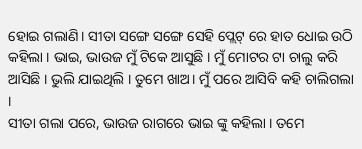ହୋଇ ଗଲାଣି। ସୀତା ସଙ୍ଗେ ସଙ୍ଗେ ସେହି ପ୍ଲେଟ୍ ରେ ହାତ ଧୋଇ ଉଠି କହିଲା । ଭାଇ, ଭାଉଜ ମୁଁ ଟିକେ ଆସୁଛି । ମୁଁ ମୋଟର ଟା ଚାଲୁ କରି ଆସିଛି । ଭୁଲି ଯାଇଥିଲି । ତୁମେ ଖାଅ। ମୁଁ ପରେ ଆସିବି କହି ଚାଲିଗଲା ।
ସୀତା ଗଲା ପରେ, ଭାଉଜ ରାଗରେ ଭାଇ ଙ୍କୁ କହିଲା । ତମେ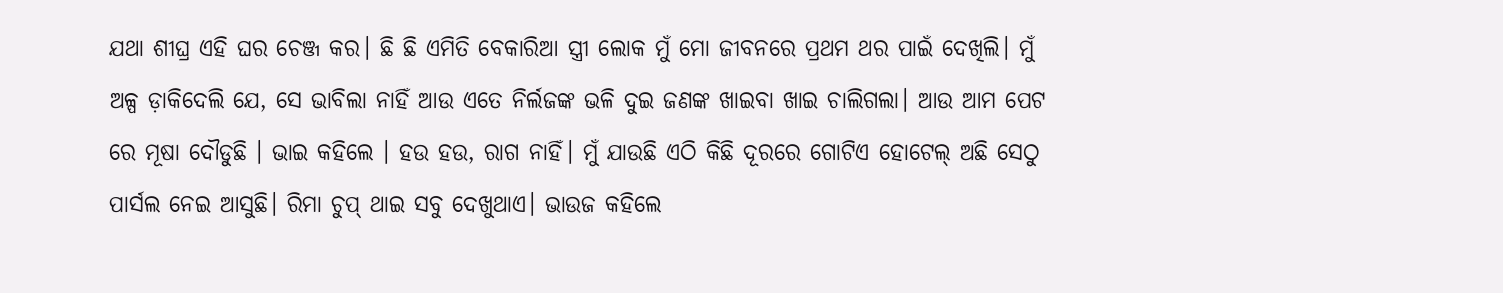ଯଥା ଶୀଘ୍ର ଏହି ଘର ଚେଞ୍ଜ କର। ଛି ଛି ଏମିତି ବେକାରିଆ ସ୍ତ୍ରୀ ଲୋକ ମୁଁ ମୋ ଜୀବନରେ ପ୍ରଥମ ଥର ପାଇଁ ଦେଖିଲି। ମୁଁ ଅଳ୍ପ ଡ଼ାକିଦେଲି ଯେ, ସେ ଭାବିଲା ନାହିଁ ଆଉ ଏତେ ନିର୍ଲଜଙ୍କ ଭଳି ଦୁଇ ଜଣଙ୍କ ଖାଇବା ଖାଇ ଚାଲିଗଲା। ଆଉ ଆମ ପେଟ ରେ ମୂଷା ଦୌଡୁଛି । ଭାଇ କହିଲେ । ହଉ ହଉ, ରାଗ ନାହିଁ। ମୁଁ ଯାଉଛି ଏଠି କିଛି ଦୂରରେ ଗୋଟିଏ ହୋଟେଲ୍ ଅଛି ସେଠୁ ପାର୍ସଲ ନେଇ ଆସୁଛି। ରିମା ଚୁପ୍ ଥାଇ ସବୁ ଦେଖୁଥାଏ। ଭାଉଜ କହିଲେ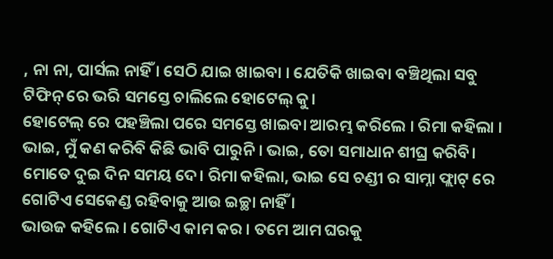, ନା ନା, ପାର୍ସଲ ନାହିଁ । ସେଠି ଯାଇ ଖାଇବା । ଯେତିକି ଖାଇବା ବଞ୍ଚିଥିଲା ସବୁ ଟିଫିନ୍ ରେ ଭରି ସମସ୍ତେ ଚାଲିଲେ ହୋଟେଲ୍ କୁ।
ହୋଟେଲ୍ ରେ ପହଞ୍ଚିଲା ପରେ ସମସ୍ତେ ଖାଇବା ଆରମ୍ଭ କରିଲେ । ରିମା କହିଲା । ଭାଇ, ମୁଁ କଣ କରିବି କିଛି ଭାବି ପାରୁନି । ଭାଇ, ତୋ ସମାଧାନ ଶୀଘ୍ର କରିବି। ମୋତେ ଦୁଇ ଦିନ ସମୟ ଦେ। ରିମା କହିଲା, ଭାଇ ସେ ଚଣ୍ଡୀ ର ସାମ୍ନା ଫ୍ଲାଟ୍ ରେ ଗୋଟିଏ ସେକେଣ୍ଡ ରହିବାକୁ ଆଉ ଇଚ୍ଛା ନାହିଁ ।
ଭାଉଜ କହିଲେ । ଗୋଟିଏ କାମ କର । ତମେ ଆମ ଘରକୁ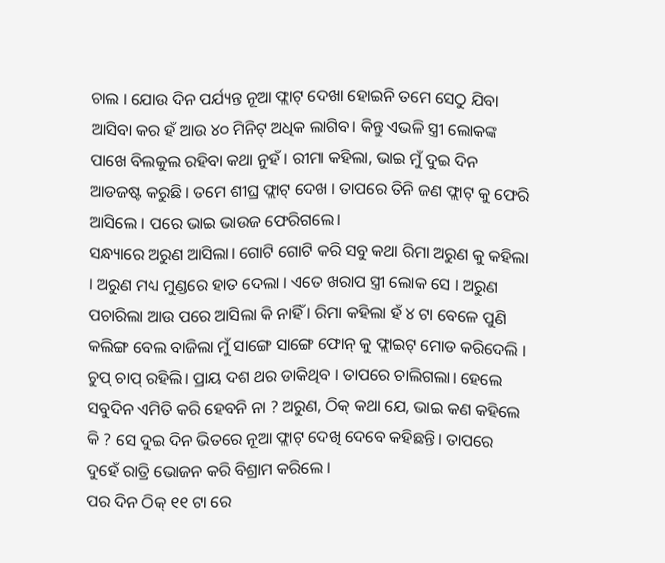ଚାଲ । ଯୋଉ ଦିନ ପର୍ଯ୍ୟନ୍ତ ନୂଆ ଫ୍ଲାଟ୍ ଦେଖା ହୋଇନି ତମେ ସେଠୁ ଯିବା ଆସିବା କର ହଁ ଆଉ ୪୦ ମିନିଟ୍ ଅଧିକ ଲାଗିବ। କିନ୍ତୁ ଏଭଳି ସ୍ତ୍ରୀ ଲୋକଙ୍କ ପାଖେ ବିଲକୁଲ ରହିବା କଥା ନୁହଁ। ରୀମା କହିଲା, ଭାଇ ମୁଁ ଦୁଇ ଦିନ ଆଡଜଷ୍ଟ କରୁଛି । ତମେ ଶୀଘ୍ର ଫ୍ଲାଟ୍ ଦେଖ । ତାପରେ ତିନି ଜଣ ଫ୍ଲାଟ୍ କୁ ଫେରି ଆସିଲେ । ପରେ ଭାଇ ଭାଉଜ ଫେରିଗଲେ।
ସନ୍ଧ୍ୟାରେ ଅରୁଣ ଆସିଲା। ଗୋଟି ଗୋଟି କରି ସବୁ କଥା ରିମା ଅରୁଣ କୁ କହିଲା । ଅରୁଣ ମଧ୍ୟ ମୁଣ୍ଡରେ ହାତ ଦେଲା । ଏତେ ଖରାପ ସ୍ତ୍ରୀ ଲୋକ ସେ । ଅରୁଣ ପଚାରିଲା ଆଉ ପରେ ଆସିଲା କି ନାହିଁ । ରିମା କହିଲା ହଁ ୪ ଟା ବେଳେ ପୁଣି କଲିଙ୍ଗ ବେଲ ବାଜିଲା ମୁଁ ସାଙ୍ଗେ ସାଙ୍ଗେ ଫୋନ୍ କୁ ଫ୍ଲାଇଟ୍ ମୋଡ କରିଦେଲି । ଚୁପ୍ ଚାପ୍ ରହିଲି। ପ୍ରାୟ ଦଶ ଥର ଡାକିଥିବ । ତାପରେ ଚାଲିଗଲା। ହେଲେ ସବୁଦିନ ଏମିତି କରି ହେବନି ନା ? ଅରୁଣ, ଠିକ୍ କଥା ଯେ, ଭାଇ କଣ କହିଲେ କି ? ସେ ଦୁଇ ଦିନ ଭିତରେ ନୂଆ ଫ୍ଲାଟ୍ ଦେଖି ଦେବେ କହିଛନ୍ତି। ତାପରେ ଦୁହେଁ ରାତ୍ରି ଭୋଜନ କରି ବିଶ୍ରାମ କରିଲେ ।
ପର ଦିନ ଠିକ୍ ୧୧ ଟା ରେ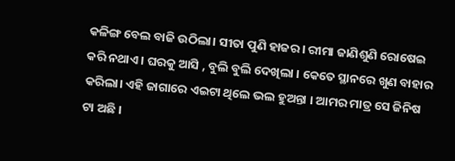କଳିଙ୍ଗ ବେଲ ବାଜି ଉଠିଲା। ସୀତା ପୁଣି ହାଜର। ରୀମା ଜାଣିଶୁଣି ରୋଷେଇ କରି ନଥାଏ । ଘରକୁ ଆସି , ବୁଲି ବୁଲି ଦେଖିଲା । କେତେ ସ୍ଥାନରେ ଖୁଣ ବାହାର କରିଲା। ଏହି ଜାଗାରେ ଏଇଟା ଥିଲେ ଭଲ ହୁଅନ୍ତା । ଆମର ମାତ୍ର ସେ ଜିନିଷ ଟା ଅଛି ।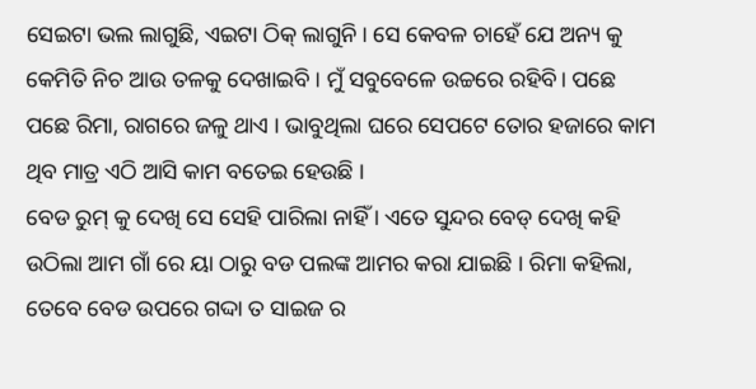ସେଇଟା ଭଲ ଲାଗୁଛି, ଏଇଟା ଠିକ୍ ଲାଗୁନି । ସେ କେବଳ ଚାହେଁ ଯେ ଅନ୍ୟ କୁ କେମିତି ନିଚ ଆଉ ତଳକୁ ଦେଖାଇବି । ମୁଁ ସବୁବେଳେ ଉଚ୍ଚରେ ରହିବି। ପଛେ ପଛେ ରିମା, ରାଗରେ ଜଳୁ ଥାଏ । ଭାବୁଥିଲା ଘରେ ସେପଟେ ତୋର ହଜାରେ କାମ ଥିବ ମାତ୍ର ଏଠି ଆସି କାମ ବତେଇ ହେଉଛି ।
ବେଡ ରୁମ୍ କୁ ଦେଖି ସେ ସେହି ପାରିଲା ନାହିଁ । ଏତେ ସୁନ୍ଦର ବେଡ୍ ଦେଖି କହି ଉଠିଲା ଆମ ଗାଁ ରେ ୟା ଠାରୁ ବଡ ପଲଙ୍କ ଆମର କରା ଯାଇଛି । ରିମା କହିଲା, ତେବେ ବେଡ ଉପରେ ଗଦ୍ଦା ତ ସାଇଜ ର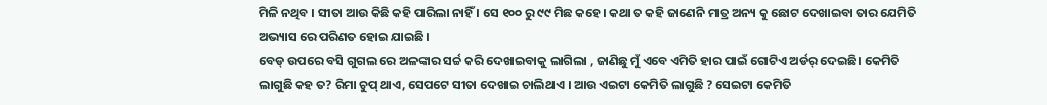ମିଳି ନଥିବ । ସୀତା ଆଉ କିଛି କହି ପାରିଲା ନାହିଁ । ସେ ୧୦୦ ରୁ ୯୯ ମିଛ କହେ। କଥା ତ କହି ଜାଣେନି ମାତ୍ର ଅନ୍ୟ କୁ ଛୋଟ ଦେଖାଇବା ତାର ଯେମିତି ଅଭ୍ୟାସ ରେ ପରିଣତ ହୋଇ ଯାଇଛି ।
ବେଡ୍ ଉପରେ ବସି ଗୁଗଲ ରେ ଅଳଙ୍କାର ସର୍ଚ୍ଚ କରି ଦେଖାଇବାକୁ ଲାଗିଲା , ଜାଣିଛୁ ମୁଁ ଏବେ ଏମିତି ହାର ପାଇଁ ଗୋଟିଏ ଅର୍ଡର୍ ଦେଇଛି। କେମିତି ଲାଗୁଛି କହ ତ? ରିମା ଚୁପ୍ ଥାଏ, ସେପଟେ ସୀତା ଦେଖାଇ ଚାଲିଥାଏ । ଆଉ ଏଇଟା କେମିତି ଲାଗୁଛି ? ସେଇଟା କେମିତି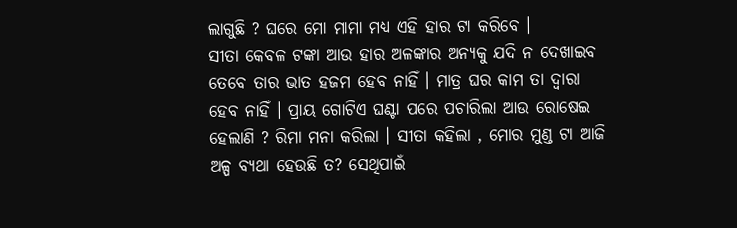ଲାଗୁଛି ? ଘରେ ମୋ ମାମା ମଧ୍ୟ ଏହି ହାର ଟା କରିବେ ।
ସୀତା କେବଳ ଟଙ୍କା ଆଉ ହାର ଅଳଙ୍କାର ଅନ୍ୟକୁ ଯଦି ନ ଦେଖାଇବ ତେବେ ତାର ଭାତ ହଜମ ହେବ ନାହିଁ । ମାତ୍ର ଘର କାମ ତା ଦ୍ଵାରା ହେବ ନାହିଁ । ପ୍ରାୟ ଗୋଟିଏ ଘଣ୍ଟା ପରେ ପଚାରିଲା ଆଉ ରୋଷେଇ ହେଲାଣି ? ରିମା ମନା କରିଲା । ସୀତା କହିଲା , ମୋର ମୁଣ୍ଡ ଟା ଆଜି ଅଳ୍ପ ବ୍ୟଥା ହେଉଛି ତ? ସେଥିପାଇଁ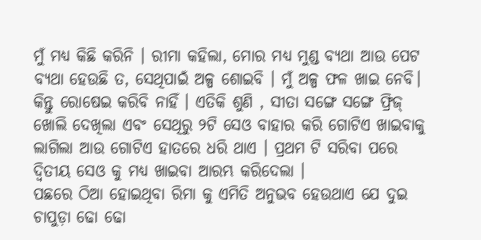ମୁଁ ମଧ୍ୟ କିଛି କରିନି । ରୀମା କହିଲା, ମୋର ମଧ୍ୟ ମୁଣ୍ଡ ବ୍ୟଥା ଆଉ ପେଟ ବ୍ୟଥା ହେଉଛି ତ, ସେଥିପାଇଁ ଅଳ୍ପ ଶୋଇବି । ମୁଁ ଅଳ୍ପ ଫଳ ଖାଇ ନେବି। କିନ୍ତୁ ରୋଷେଇ କରିବି ନାହିଁ । ଏତିକି ଶୁଣି , ସୀତା ସଙ୍ଗେ ସଙ୍ଗେ ଫ୍ରିଜ୍ ଖୋଲି ଦେଖିଲା ଏବଂ ସେଥିରୁ ୨ଟି ସେଓ ବାହାର କରି ଗୋଟିଏ ଖାଇବାକୁ ଲାଗିଲା ଆଉ ଗୋଟିଏ ହାତରେ ଧରି ଥାଏ । ପ୍ରଥମ ଟି ସରିବା ପରେ ଦ୍ୱିତୀୟ ସେଓ କୁ ମଧ୍ୟ ଖାଇବା ଆରମ୍ଭ କରିଦେଲା ।
ପଛରେ ଠିଆ ହୋଇଥିବା ରିମା କୁ ଏମିତି ଅନୁଭବ ହେଉଥାଏ ଯେ ଦୁଇ ଚାପୁଡ଼ା ଢୋ ଢୋ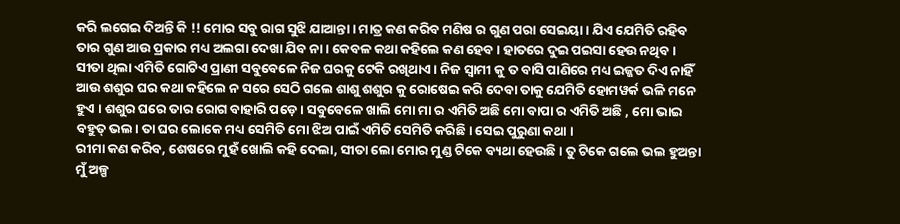କରି ଲଗେଇ ଦିଅନ୍ତି କି !! ମୋର ସବୁ ରାଗ ସୁଝି ଯାଆନ୍ତା। ମାତ୍ର କଣ କରିବ ମଣିଷ ର ଗୁଣ ପରା ସେଇୟା । ଯିଏ ଯେମିତି ରହିବ ତାର ଗୁଣ ଆଉ ପ୍ରକାର ମଧ୍ୟ ଅଲଗା ଦେଖା ଯିବ ନା । କେବଳ କଥା କହିଲେ କଣ ହେବ । ହାତରେ ଦୁଇ ପଇସା ହେଉ ନଥିବ। ସୀତା ଥିଲା ଏମିତି ଗୋଟିଏ ପ୍ରାଣୀ ସବୁବେଳେ ନିଜ ଘରକୁ ଟେକି ରଖିଥାଏ । ନିଜ ସ୍ବାମୀ କୁ ତ ବାସି ପାଣିରେ ମଧ୍ୟ ଇଜ୍ଜତ ଦିଏ ନାହିଁ ଆଉ ଶଶୁର ଘର କଥା କହିଲେ ନ ସରେ ସେଠି ଗଲେ ଶାଶୁ ଶଶୁର କୁ ରୋଷେଇ କରି ଦେବା ତାକୁ ଯେମିତି ହୋମୱର୍କ ଭଳି ମନେ ହୁଏ । ଶଶୁର ଘରେ ତାର ରୋଗ ବାହାରି ପଡ଼େ । ସବୁବେଳେ ଖାଲି ମୋ ମା ର ଏମିତି ଅଛି ମୋ ବାପା ର ଏମିତି ଅଛି , ମୋ ଭାଇ ବହୁତ୍ ଭଲ। ତା ଘର ଲୋକେ ମଧ୍ୟ ସେମିତି ମୋ ଝିଅ ପାଇଁ ଏମିତି ସେମିତି କରିଛି । ସେଇ ପୁରୁଣା କଥା ।
ରୀମା କଣ କରିବ, ଶେଷରେ ମୁହଁ ଖୋଲି କହି ଦେଲା, ସୀତା ଲୋ ମୋର ମୁଣ୍ଡ ଟିକେ ବ୍ୟଥା ହେଉଛି। ତୁ ଟିକେ ଗଲେ ଭଲ ହୁଅନ୍ତା ମୁଁ ଅଳ୍ପ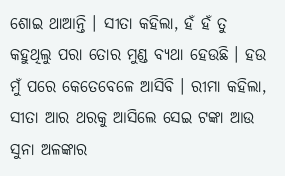ଶୋଇ ଥାଆନ୍ତି । ସୀତା କହିଲା, ହଁ ହଁ ତୁ କହୁଥିଲୁ ପରା ତୋର ମୁଣ୍ଡ ବ୍ୟଥା ହେଉଛି । ହଉ ମୁଁ ପରେ କେତେବେଳେ ଆସିବି । ରୀମା କହିଲା, ସୀତା ଆର ଥରକୁ ଆସିଲେ ସେଇ ଟଙ୍କା ଆଉ ସୁନା ଅଳଙ୍କାର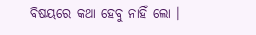ବିଷୟରେ କଥା ହେବୁ ନାହିଁ ଲୋ ।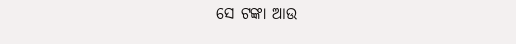ସେ ଟଙ୍କା ଆଉ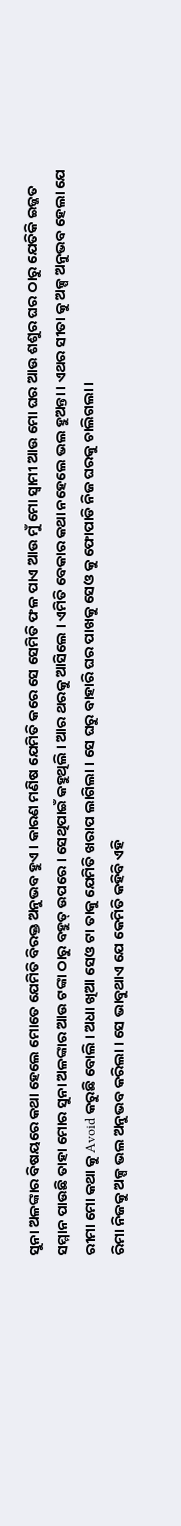ସୁନା ଅଳଙ୍କାର ବିଷୟରେ କଥା ହେଲେ ମୋତେ ଯେମିତି ବିରକ୍ତ ଅନୁଭବ ହୁଏ । କାରଣ ମଣିଷ ଯେମିତି କରେ ସେ ସେମିତି ଫଳ ପାଏ ଆଉ ମୁଁ ମୋ ସ୍ବାମୀ ଆଉ ମୋ ଘର ଆଉ ଶଶୁର ଘର ଠାରୁ ଯେତିକି ଇଜ୍ଜତ ସମ୍ମାନ ପାଉଛି ତାହା ମୋର ସୁନା ଅଳଙ୍କାର ଆଉ ଟଙ୍କା ଠାରୁ ବହୁତ୍ ଉପରେ । ସେଥିପାଇଁ କହୁଥିଲି । ଆର ଥରକୁ ଆସିଲେ । ଏମିତି ବେକାର କଥା ନହେଲେ ଭଲ ହୁଅନ୍ତା । ଏଥର ସୀତା କୁ ଅଳ୍ପ ଅନୁଭବ ହେଲା ଯେ ରୀମା ମୋ କଥା କୁ Avoid କରୁଛି ବୋଲି । ଅଧା ଖିଆ ସେଓ ଟା ତାକୁ ଯେମିତି ଖରାପ ଲାଗିଲା । ସେ ଘରୁ ବାହାରି ଘର ପାଖକୁ ସେଓ କୁ ଫୋପାଡି ନିଜ ଘରକୁ ଚାଲିଗଲା।
ରିମା ନିଜକୁ ଅଳ୍ପ ଭଲ ଅନୁଭବ କରିଲା । ସେ ଭାବୁଥାଏ ଯେ କେମିତି କହିବି ଏହି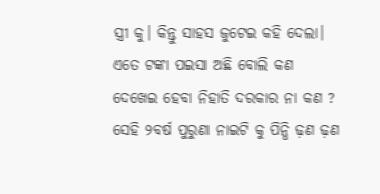ସ୍ତ୍ରୀ କୁ। କିନ୍ତୁ ସାହସ ଜୁଟେଇ କହି ଦେଲା। ଏତେ ଟଙ୍କା ପଇସା ଅଛି ବୋଲି କଣ ଦେଖେଇ ହେବା ନିହାତି ଦରକାର ନା କଣ ? ସେହି ୨ବର୍ଷ ପୁରୁଣା ନାଇଟି କୁ ପିନ୍ଧି ଢ଼ଣ ଢ଼ଣ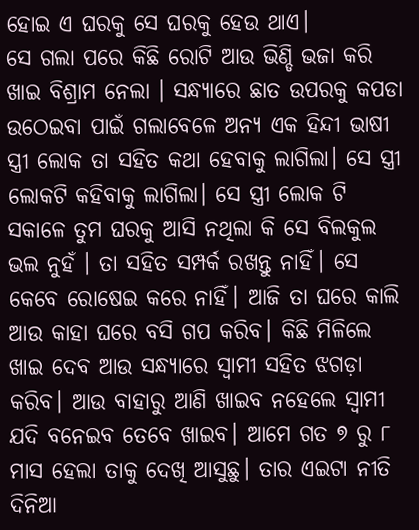ହୋଇ ଏ ଘରକୁ ସେ ଘରକୁ ହେଉ ଥାଏ।
ସେ ଗଲା ପରେ କିଛି ରୋଟି ଆଉ ଭିଣ୍ଡି ଭଜା କରି ଖାଇ ବିଶ୍ରାମ ନେଲା । ସନ୍ଧ୍ୟାରେ ଛାତ ଉପରକୁ କପଡା ଉଠେଇବା ପାଇଁ ଗଲାବେଳେ ଅନ୍ୟ ଏକ ହିନ୍ଦୀ ଭାଷୀ ସ୍ତ୍ରୀ ଲୋକ ତା ସହିତ କଥା ହେବାକୁ ଲାଗିଲା। ସେ ସ୍ତ୍ରୀ ଲୋକଟି କହିବାକୁ ଲାଗିଲା। ସେ ସ୍ତ୍ରୀ ଲୋକ ଟି ସକାଳେ ତୁମ ଘରକୁ ଆସି ନଥିଲା କି ସେ ବିଲକୁଲ ଭଲ ନୁହଁ । ତା ସହିତ ସମ୍ପର୍କ ରଖନ୍ତୁ ନାହିଁ। ସେ କେବେ ରୋଷେଇ କରେ ନାହିଁ। ଆଜି ତା ଘରେ କାଲି ଆଉ କାହା ଘରେ ବସି ଗପ କରିବ। କିଛି ମିଳିଲେ ଖାଇ ଦେବ ଆଉ ସନ୍ଧ୍ୟାରେ ସ୍ବାମୀ ସହିତ ଝଗଡ଼ା କରିବ। ଆଉ ବାହାରୁ ଆଣି ଖାଇବ ନହେଲେ ସ୍ବାମୀ ଯଦି ବନେଇବ ତେବେ ଖାଇବ। ଆମେ ଗତ ୭ ରୁ ୮ ମାସ ହେଲା ତାକୁ ଦେଖି ଆସୁଛୁ। ତାର ଏଇଟା ନୀତି ଦିନିଆ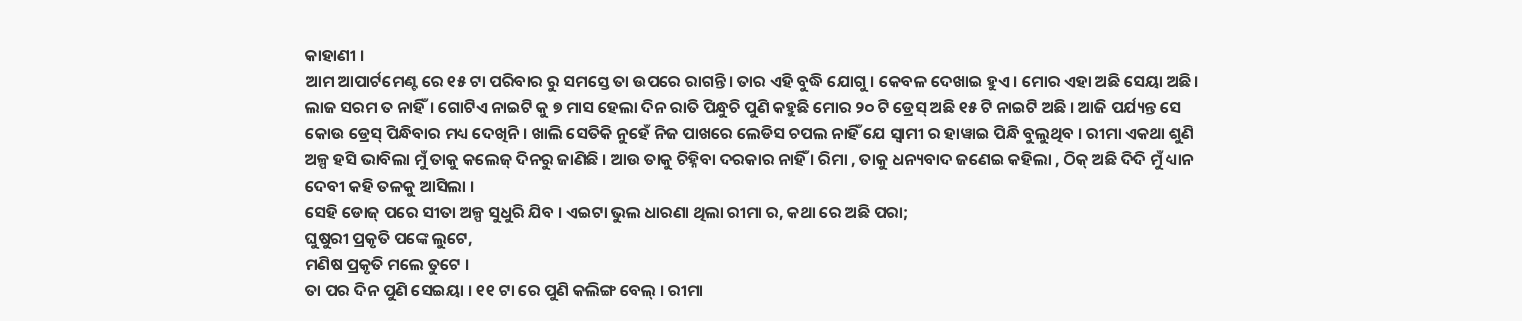କାହାଣୀ ।
ଆମ ଆପାର୍ଟମେଣ୍ଟ ରେ ୧୫ ଟା ପରିବାର ରୁ ସମସ୍ତେ ତା ଉପରେ ରାଗନ୍ତି। ତାର ଏହି ବୁଦ୍ଧି ଯୋଗୁ । କେବଳ ଦେଖାଇ ହୁଏ। ମୋର ଏହା ଅଛି ସେୟା ଅଛି। ଲାଜ ସରମ ତ ନାହିଁ। ଗୋଟିଏ ନାଇଟି କୁ ୭ ମାସ ହେଲା ଦିନ ରାତି ପିନ୍ଧୁଚି ପୁଣି କହୁଛି ମୋର ୨୦ ଟି ଡ୍ରେସ୍ ଅଛି ୧୫ ଟି ନାଇଟି ଅଛି । ଆଜି ପର୍ଯ୍ୟନ୍ତ ସେ କୋଉ ଡ୍ରେସ୍ ପିନ୍ଧିବାର ମଧ୍ୟ ଦେଖିନି। ଖାଲି ସେତିକି ନୁହେଁ ନିଜ ପାଖରେ ଲେଡିସ ଚପଲ ନାହିଁ ଯେ ସ୍ବାମୀ ର ହାୱାଇ ପିନ୍ଧି ବୁଲୁଥିବ । ରୀମା ଏକଥା ଶୁଣି ଅଳ୍ପ ହସି ଭାବିଲା ମୁଁ ତାକୁ କଲେଜ୍ ଦିନରୁ ଜାଣିଛି । ଆଉ ତାକୁ ଚିହ୍ନିବା ଦରକାର ନାହିଁ । ରିମା , ତାକୁ ଧନ୍ୟବାଦ ଜଣେଇ କହିଲା , ଠିକ୍ ଅଛି ଦିଦି ମୁଁ ଧ୍ୟାନ ଦେବୀ କହି ତଳକୁ ଆସିଲା ।
ସେହି ଡୋଜ୍ ପରେ ସୀତା ଅଳ୍ପ ସୁଧୁରି ଯିବ । ଏଇଟା ଭୁଲ ଧାରଣା ଥିଲା ରୀମା ର, କଥା ରେ ଅଛି ପରା;
ଘୁଷୁରୀ ପ୍ରକୃତି ପଙ୍କେ ଲୁଟେ,
ମଣିଷ ପ୍ରକୃତି ମଲେ ତୁଟେ ।
ତା ପର ଦିନ ପୁଣି ସେଇୟା । ୧୧ ଟା ରେ ପୁଣି କଲିଙ୍ଗ ବେଲ୍ । ରୀମା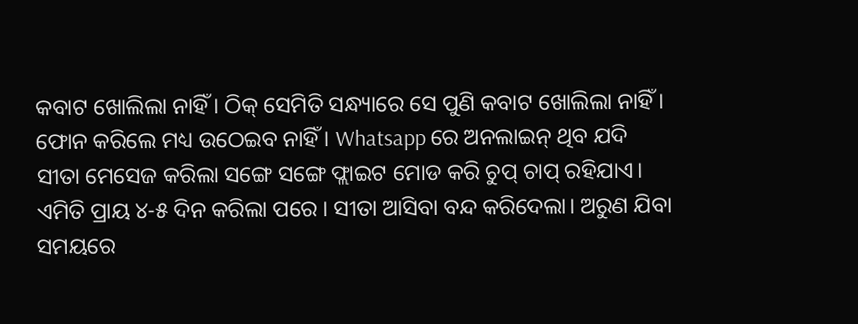କବାଟ ଖୋଲିଲା ନାହିଁ । ଠିକ୍ ସେମିତି ସନ୍ଧ୍ୟାରେ ସେ ପୁଣି କବାଟ ଖୋଲିଲା ନାହିଁ । ଫୋନ କରିଲେ ମଧ୍ୟ ଉଠେଇବ ନାହିଁ । Whatsapp ରେ ଅନଲାଇନ୍ ଥିବ ଯଦି ସୀତା ମେସେଜ କରିଲା ସଙ୍ଗେ ସଙ୍ଗେ ଫ୍ଲାଇଟ ମୋଡ କରି ଚୁପ୍ ଚାପ୍ ରହିଯାଏ। ଏମିତି ପ୍ରାୟ ୪-୫ ଦିନ କରିଲା ପରେ । ସୀତା ଆସିବା ବନ୍ଦ କରିଦେଲା। ଅରୁଣ ଯିବା ସମୟରେ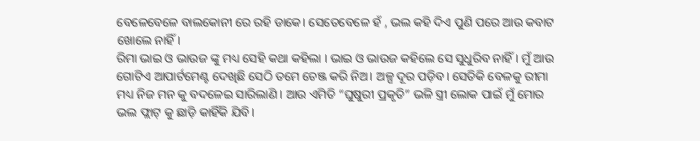ବେଳେବେଳେ ବାଲକୋନୀ ରେ ରହି ଡାକେ। ସେତେବେଳେ ହଁ , ଭଲ କହି ଦିଏ ପୁଣି ପରେ ଆଉ କବାଟ ଖୋଲେ ନାହିଁ।
ରିମା ଭାଇ ଓ ଭାଉଜ ଙ୍କୁ ମଧ୍ୟ ସେହି କଥା କହିଲା । ଭାଇ ଓ ଭାଉଜ କହିଲେ ସେ ସୁଧୁରିବ ନାହିଁ । ମୁଁ ଆଉ ଗୋଟିଏ ଆପାର୍ଟମେଣ୍ଟ ଦେଖିଛି ସେଠି ତମେ ଚେଞ୍ଜ କରି ନିଅ। ଅଳ୍ପ ଦୂର ପଡ଼ିବ। ସେତିକି ବେଳକୁ ରୀମା ମଧ୍ୟ ନିଜ ମନ କୁ ବଦଳେଇ ସାରିଲାଣି । ଆଉ ଏମିତି “ଘୁଷୁରୀ ପ୍ରକୃତି” ଭଳି ସ୍ତ୍ରୀ ଲୋକ ପାଇଁ ମୁଁ ମୋର ଭଲ ଫ୍ଲାଟ୍ କୁ ଛାଡ଼ି କାହିଁକି ଯିବି।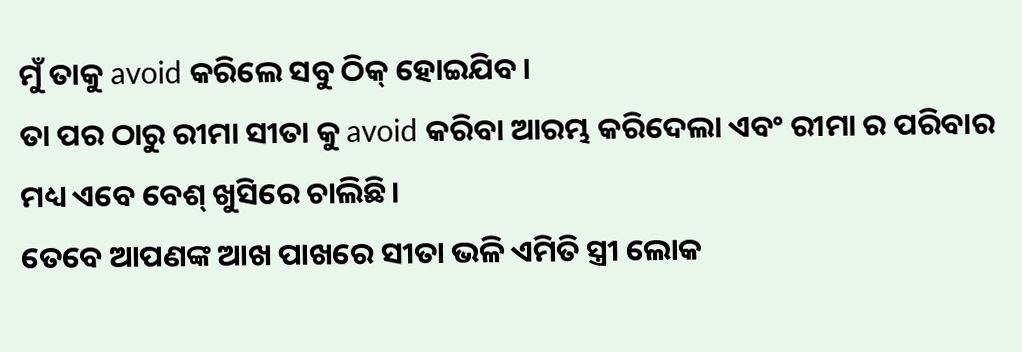ମୁଁ ତାକୁ avoid କରିଲେ ସବୁ ଠିକ୍ ହୋଇଯିବ ।
ତା ପର ଠାରୁ ରୀମା ସୀତା କୁ avoid କରିବା ଆରମ୍ଭ କରିଦେଲା ଏବଂ ରୀମା ର ପରିବାର ମଧ୍ୟ ଏବେ ବେଶ୍ ଖୁସିରେ ଚାଲିଛି।
ତେବେ ଆପଣଙ୍କ ଆଖ ପାଖରେ ସୀତା ଭଳି ଏମିତି ସ୍ତ୍ରୀ ଲୋକ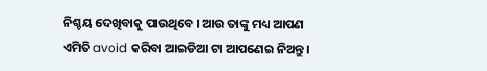ନିଶ୍ଚୟ ଦେଖିବାକୁ ପାଉଥିବେ । ଆଉ ତାଙ୍କୁ ମଧ୍ୟ ଆପଣ ଏମିତି avoid କରିବା ଆଇଡିଆ ଟା ଆପଣେଇ ନିଅନ୍ତୁ।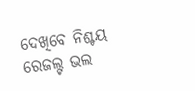ଦେଖିବେ ନିଶ୍ଚୟ ରେଜଲ୍ଟ ଭଲ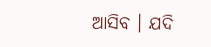ଆସିବ । ଯଦି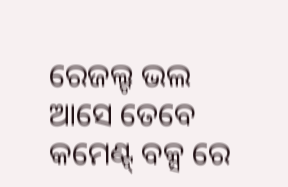ରେଜଲ୍ଟ ଭଲ ଆସେ ତେବେ କମେଣ୍ଟ୍ ବକ୍ସ ରେ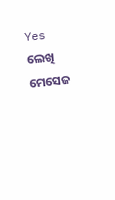Yes ଲେଖି ମେସେଜ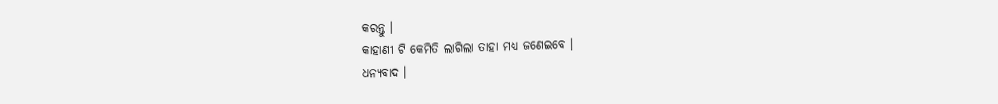କରନ୍ତୁ ।
କାହାଣୀ ଟି କେମିତି ଲାଗିଲା ତାହା ମଧ୍ୟ ଜଣେଇବେ ।
ଧନ୍ୟବାଦ ।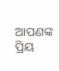ଆପଣଙ୍କ ପ୍ରିୟ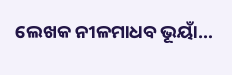ଲେଖକ ନୀଳମାଧବ ଭୂୟାଁ…